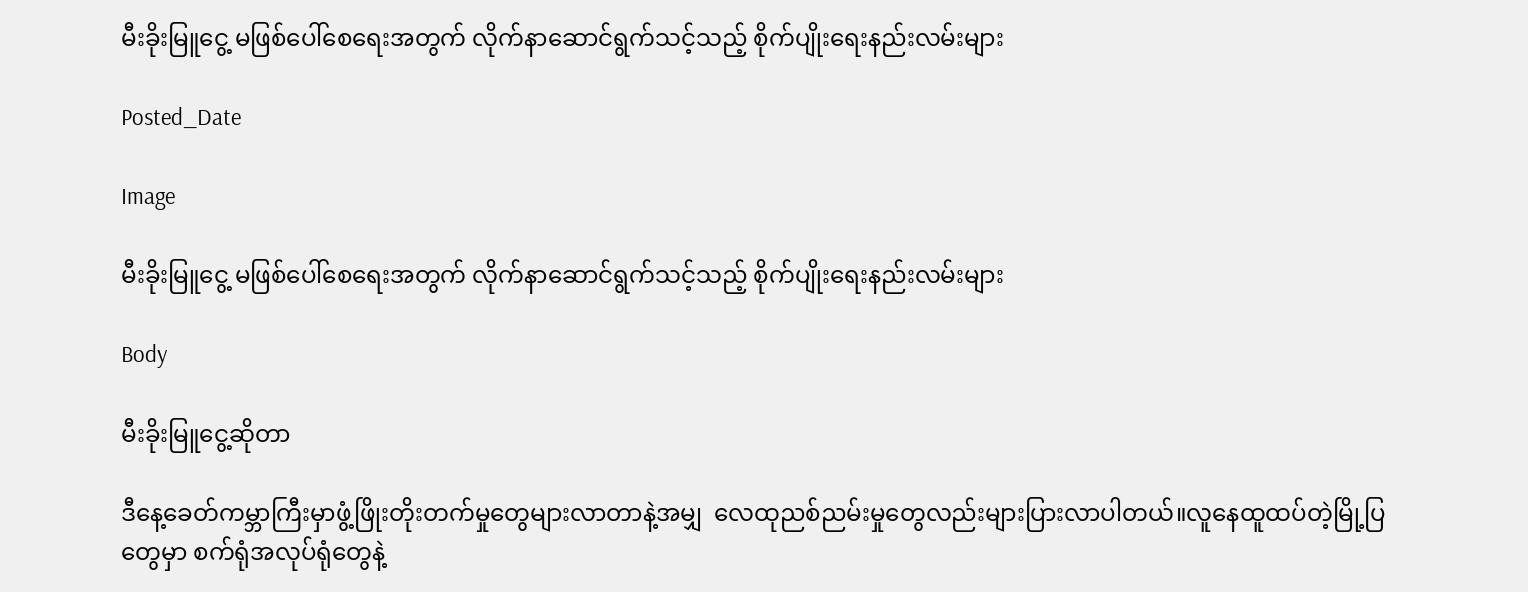မီးခိုးမြူငွေ့ မဖြစ်ပေါ်စေရေးအတွက် လိုက်နာဆောင်ရွက်သင့်သည့် စိုက်ပျိုးရေးနည်းလမ်းများ

Posted_Date

Image

မီးခိုးမြူငွေ့ မဖြစ်ပေါ်စေရေးအတွက် လိုက်နာဆောင်ရွက်သင့်သည့် စိုက်ပျိုးရေးနည်းလမ်းများ

Body

မီးခိုးမြူငွေ့ဆိုတာ

ဒီနေ့ခေတ်ကမ္ဘာကြီးမှာဖွံ့ဖြိုးတိုးတက်မှုတွေများလာတာနဲ့အမျှ  လေထုညစ်ညမ်းမှုတွေလည်းများပြားလာပါတယ်။လူနေထူထပ်တဲ့မြို့ပြတွေမှာ စက်ရုံအလုပ်ရုံတွေနဲ့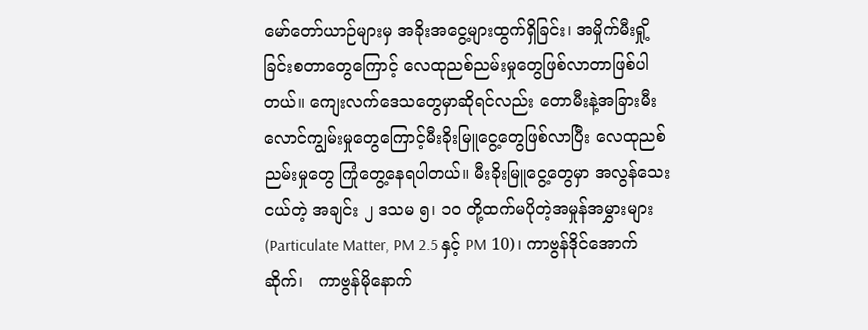မော်တော်ယာဉ်များမှ အခိုးအငွေ့များထွက်ရှိခြင်း၊ အမှိုက်မီးရှို့ခြင်းစတာတွေကြောင့် လေထုညစ်ညမ်းမှုတွေဖြစ်လာတာဖြစ်ပါတယ်။ ကျေးလက်ဒေသတွေမှာဆိုရင်လည်း တောမီးနဲ့အခြားမီးလောင်ကျွမ်းမှုတွေကြောင့်မီးခိုးမြူငွေ့တွေဖြစ်လာပြီး လေထုညစ်ညမ်းမှုတွေ ကြုံတွေ့နေရပါတယ်။ မီးခိုးမြူငွေ့တွေမှာ အလွန်သေးငယ်တဲ့ အချင်း ၂ ဒသမ ၅၊ ၁၀ တို့ထက်မပိုတဲ့အမှုန်အမွှားများ(Particulate Matter, PM 2.5 နှင့် PM 10)၊ ကာဗွန်ဒိုင်အောက်ဆိုက်၊   ကာဗွန်မိုနောက်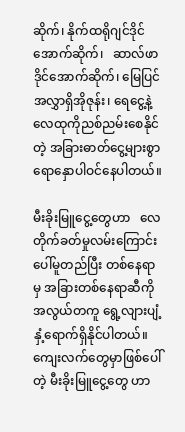ဆိုက်၊ နိုက်ထရိုဂျင်ဒိုင်အောက်ဆိုက်၊   ဆာလ်ဖာဒိုင်အောက်ဆိုက်၊ မြေပြင်အလွှာရှိအိုဇုန်း၊ ရေငွေ့နဲ့  လေထုကိုညစ်ညမ်းစေနိုင်တဲ့ အခြားဓာတ်ငွေ့များစွာ ရောနှောပါဝင်နေပါတယ်။

မီးခိုးမြူငွေ့တွေဟာ   လေတိုက်ခတ်မှုလမ်းကြောင်းပေါ်မူတည်ပြီး တစ်နေရာမှ အခြားတစ်နေရာဆီကို အလွယ်တကူ ရွေ့လျားပျံ့နှံ့ရောက်ရှိနိုင်ပါတယ်။ ကျေးလက်တွေမှာဖြစ်ပေါ်တဲ့ မီးခိုးမြူငွေ့တွေ ဟာ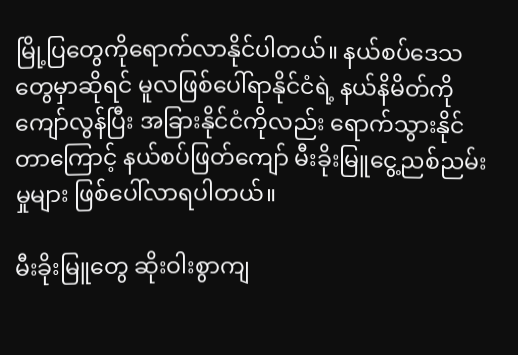မြို့ပြတွေကိုရောက်လာနိုင်ပါတယ်။ နယ်စပ်ဒေသတွေမှာဆိုရင် မူလဖြစ်ပေါ်ရာနိုင်ငံရဲ့ နယ်နိမိတ်ကိုကျော်လွန်ပြီး အခြားနိုင်ငံကိုလည်း ရောက်သွားနိုင်တာကြောင့် နယ်စပ်ဖြတ်ကျော် မီးခိုးမြူငွေ့ညစ်ညမ်းမှုများ ဖြစ်ပေါ်လာရပါတယ်။

မီးခိုးမြူတွေ ဆိုးဝါးစွာကျ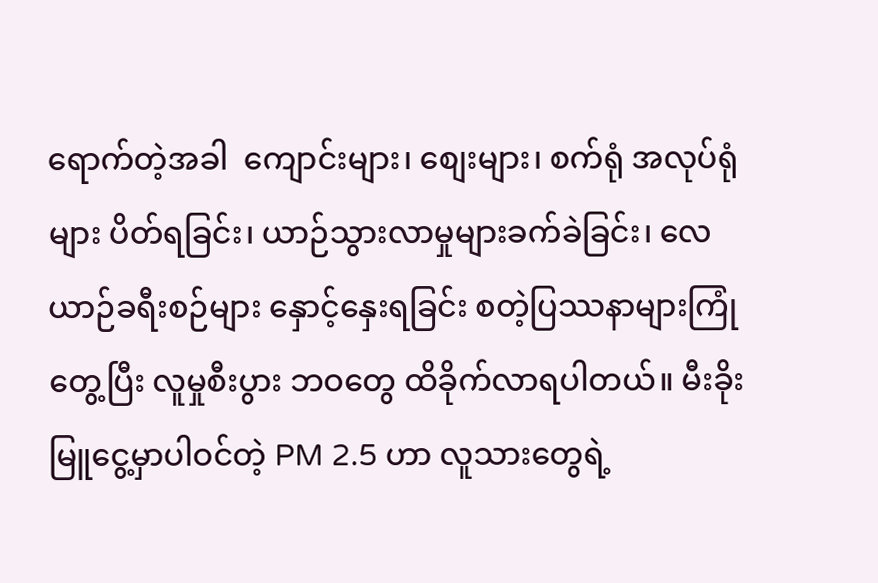ရောက်တဲ့အခါ  ကျောင်းများ၊ စျေးများ၊ စက်ရုံ အလုပ်ရုံများ ပိတ်ရခြင်း၊ ယာဉ်သွားလာမှုများခက်ခဲခြင်း၊ လေယာဉ်ခရီးစဉ်များ နှောင့်နှေးရခြင်း စတဲ့ပြဿနာများကြုံတွေ့ပြီး လူမှုစီးပွား ဘဝတွေ ထိခိုက်လာရပါတယ်။ မီးခိုးမြူငွေ့မှာပါဝင်တဲ့ PM 2.5 ဟာ လူသားတွေရဲ့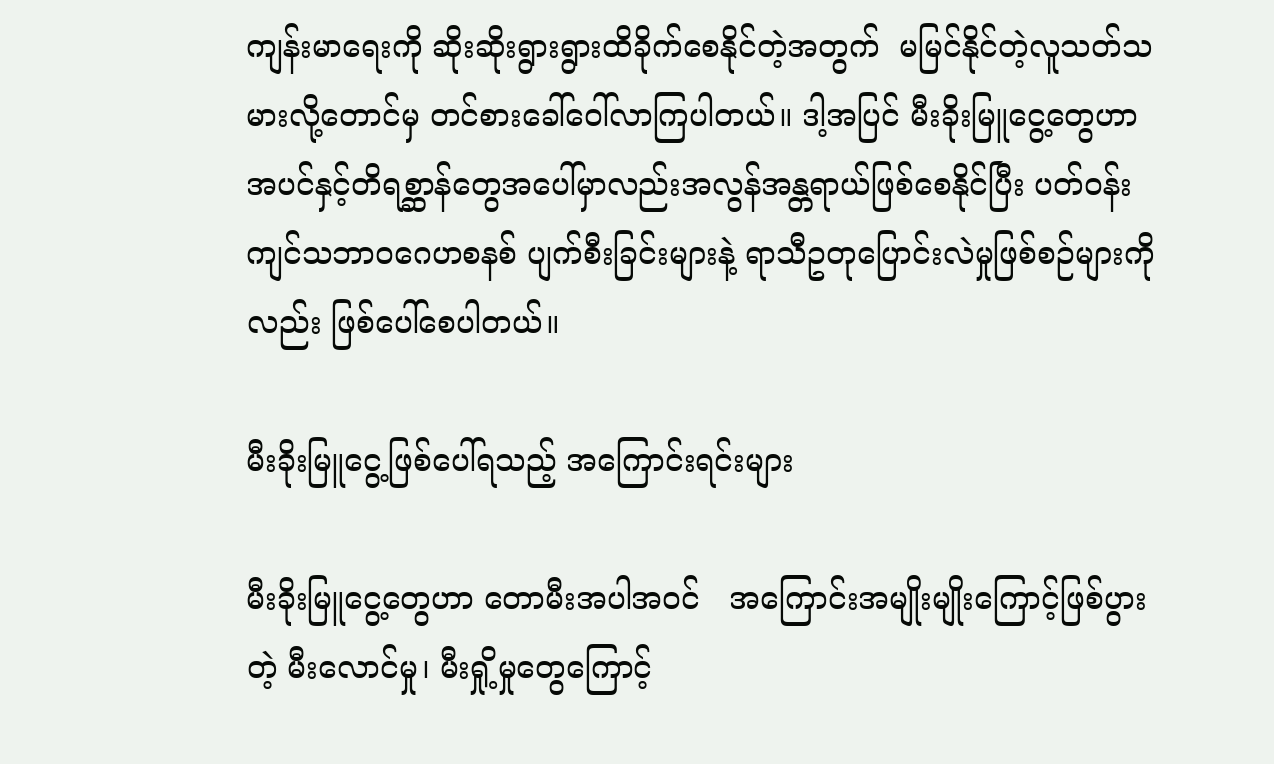ကျန်းမာရေးကို ဆိုးဆိုးရွားရွားထိခိုက်စေနိုင်တဲ့အတွက်  မမြင်နိုင်တဲ့လူသတ်သမားလို့တောင်မှ တင်စားခေါ်ဝေါ်လာကြပါတယ်။ ဒါ့အပြင် မီးခိုးမြူငွေ့တွေဟာ အပင်နှင့်တိရစ္ဆာန်တွေအပေါ်မှာလည်းအလွန်အန္တရာယ်ဖြစ်စေနိုင်ပြီး ပတ်ဝန်းကျင်သဘာဝဂေဟစနစ် ပျက်စီးခြင်းများနဲ့ ရာသီဥတုပြောင်းလဲမှုဖြစ်စဉ်များကိုလည်း ဖြစ်ပေါ်စေပါတယ်။

မီးခိုးမြူငွေ့ဖြစ်ပေါ်ရသည့် အကြောင်းရင်းများ

မီးခိုးမြူငွေ့တွေဟာ တောမီးအပါအဝင်   အကြောင်းအမျိုးမျိုးကြောင့်ဖြစ်ပွားတဲ့ မီးလောင်မှု၊ မီးရှို့မှုတွေကြောင့်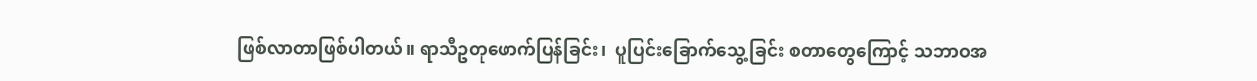ဖြစ်လာတာဖြစ်ပါတယ်။ ရာသီဥတုဖောက်ပြန်ခြင်း၊  ပူပြင်းခြောက်သွေ့ခြင်း စတာတွေကြောင့် သဘာဝအ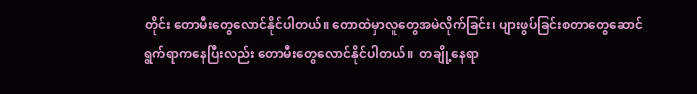တိုင်း တောမီးတွေလောင်နိုင်ပါတယ်။ တောထဲမှာလူတွေအမဲလိုက်ခြင်း၊ ပျားဖွပ်ခြင်းစတာတွေဆောင်ရွက်ရာကနေပြီးလည်း တောမီးတွေလောင်နိုင်ပါတယ်။  တချို့နေရာ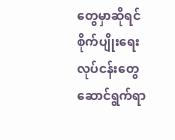တွေမှာဆိုရင်စိုက်ပျိုးရေးလုပ်ငန်းတွေဆောင်ရွက်ရာ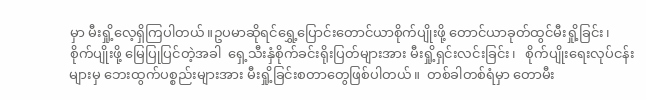မှာ မီးရှို့လေ့ရှိကြပါတယ်။ဥပမာဆိုရင်ရွှေ့ပြောင်းတောင်ယာစိုက်ပျိုးဖို့ တောင်ယာခုတ်ထွင်မီးရှို့ခြင်း၊ စိုက်ပျိုးဖို့ မြေပြုပြင်တဲ့အခါ  ရှေ့သီးနှံစိုက်ခင်းရိုးပြတ်များအား မီးရှို့ရှင်းလင်းခြင်း၊   စိုက်ပျိုးရေးလုပ်ငန်းများမှ ဘေးထွက်ပစ္စည်းများအား မီးရှို့ခြင်းစတာတွေဖြစ်ပါတယ်။  တစ်ခါတစ်ရံမှာ တောမီး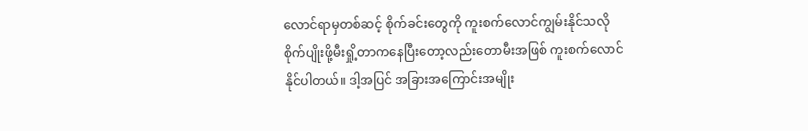လောင်ရာမှတစ်ဆင့် စိုက်ခင်းတွေကို ကူးစက်လောင်ကျွမ်းနိုင်သလိုစိုက်ပျိုးဖို့မီးရှို့တာကနေပြီးတော့လည်းတောမီးအဖြစ် ကူးစက်လောင်နိုင်ပါတယ်။ ဒါ့အပြင် အခြားအကြောင်းအမျိုး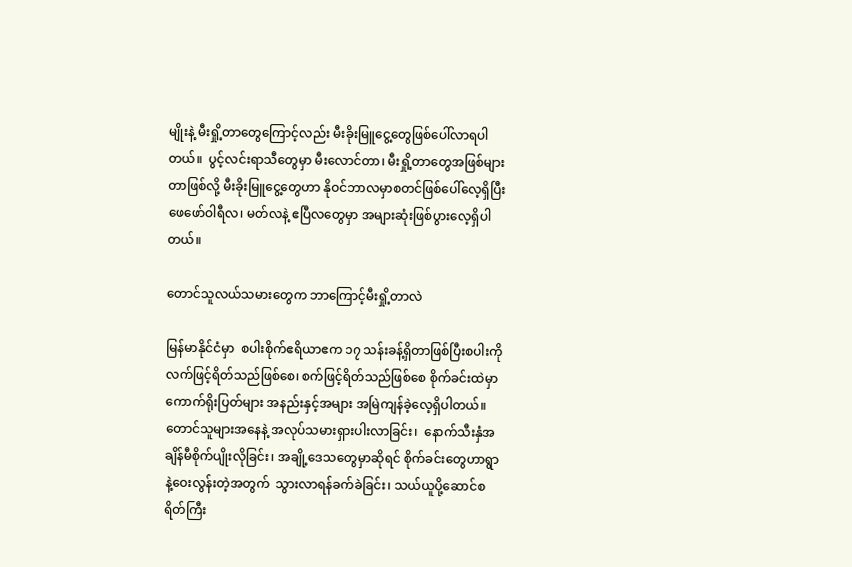မျိုးနဲ့ မီးရှို့တာတွေကြောင့်လည်း မီးခိုးမြူငွေ့တွေဖြစ်ပေါ်လာရပါတယ်။  ပွင့်လင်းရာသီတွေမှာ မီးလောင်တာ၊ မီးရှို့တာတွေအဖြစ်များတာဖြစ်လို့ မီးခိုးမြူငွေ့တွေဟာ နိုဝင်ဘာလမှာစတင်ဖြစ်ပေါ်လေ့ရှိပြီး ဖေဖော်ဝါရီလ၊ မတ်လနဲ့ ဧပြီလတွေမှာ အများဆုံးဖြစ်ပွားလေ့ရှိပါတယ်။

တောင်သူလယ်သမားတွေက ဘာကြောင့်မီးရှို့တာလဲ

မြန်မာနိုင်ငံမှာ  စပါးစိုက်ဧရိယာဧက ၁၇ သန်းခန့်ရှိတာဖြစ်ပြီးစပါးကိုလက်ဖြင့်ရိတ်သည်ဖြစ်စေ၊ စက်ဖြင့်ရိတ်သည်ဖြစ်စေ စိုက်ခင်းထဲမှာ ကောက်ရိုးပြတ်များ အနည်းနှင့်အများ အမြဲကျန်ခဲ့လေ့ရှိပါတယ်။ တောင်သူများအနေနဲ့ အလုပ်သမားရှားပါးလာခြင်း၊  နောက်သီးနှံအချိန်မီစိုက်ပျိုးလိုခြင်း၊ အချို့ဒေသတွေမှာဆိုရင် စိုက်ခင်းတွေဟာရွာနဲ့ဝေးလွန်းတဲ့အတွက်  သွားလာရန်ခက်ခဲခြင်း၊ သယ်ယူပို့ဆောင်စရိတ်ကြီး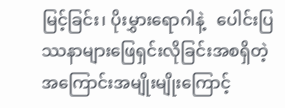မြင့်ခြင်း၊ ပိုးမွှားရောဂါနဲ့   ပေါင်းပြဿနာများဖြေရှင်းလိုခြင်းအစရှိတဲ့ အကြောင်းအမျိုးမျိုးကြောင့်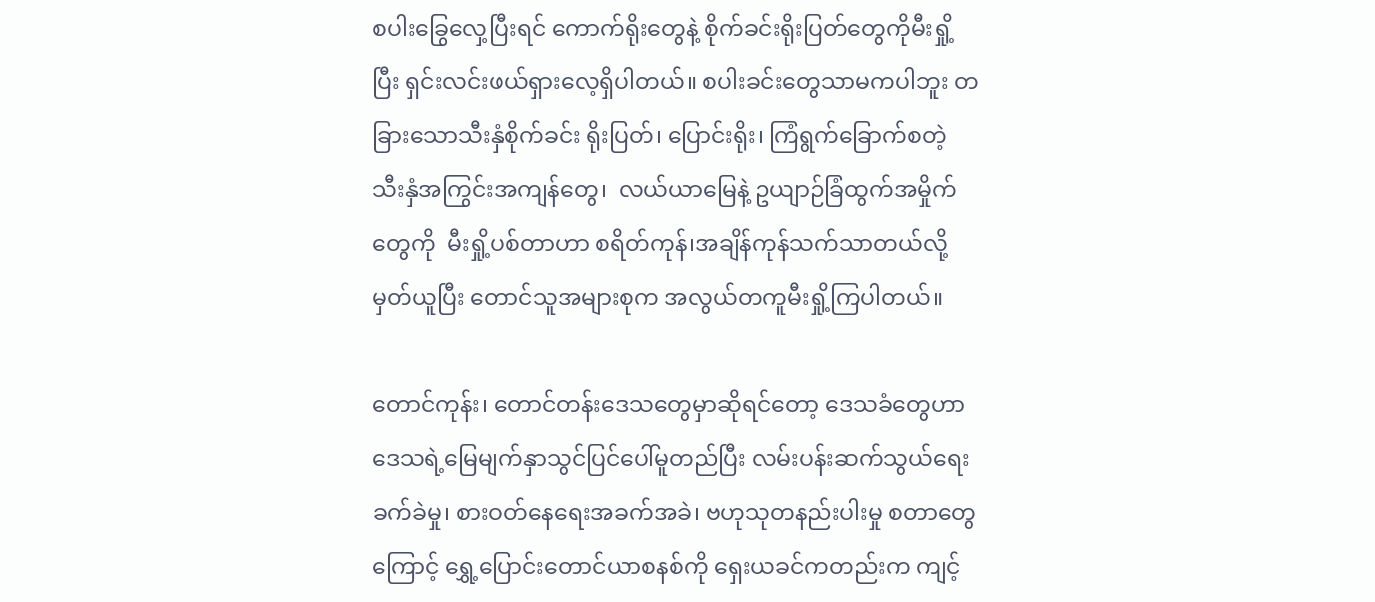စပါးခြွေလှေ့ပြီးရင် ကောက်ရိုးတွေနဲ့ စိုက်ခင်းရိုးပြတ်တွေကိုမီးရှို့ပြီး ရှင်းလင်းဖယ်ရှားလေ့ရှိပါတယ်။ စပါးခင်းတွေသာမကပါဘူး တခြားသောသီးနှံစိုက်ခင်း ရိုးပြတ်၊ ပြောင်းရိုး၊ ကြံရွက်ခြောက်စတဲ့ သီးနှံအကြွင်းအကျန်တွေ၊  လယ်ယာမြေနဲ့ ဥယျာဉ်ခြံထွက်အမှိုက်တွေကို  မီးရှို့ပစ်တာဟာ စရိတ်ကုန်၊အချိန်ကုန်သက်သာတယ်လို့မှတ်ယူပြီး တောင်သူအများစုက အလွယ်တကူမီးရှို့ကြပါတယ်။

တောင်ကုန်း၊ တောင်တန်းဒေသတွေမှာဆိုရင်တော့ ဒေသခံတွေဟာ  ဒေသရဲ့မြေမျက်နှာသွင်ပြင်ပေါ်မူတည်ပြီး လမ်းပန်းဆက်သွယ်ရေးခက်ခဲမှု၊ စားဝတ်နေရေးအခက်အခဲ၊ ဗဟုသုတနည်းပါးမှု စတာတွေကြောင့် ရွှေ့ပြောင်းတောင်ယာစနစ်ကို ရှေးယခင်ကတည်းက ကျင့်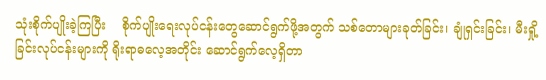သုံးစိုက်ပျိုးခဲ့ကြပြီး    စိုက်ပျိုးရေးလုပ်ငန်းတွေဆောင်ရွက်ဖို့အတွက် သစ်တောများခုတ်ခြင်း၊ ချုံရှင်းခြင်း၊ မီးရှို့ခြင်းလုပ်ငန်းများကို ရိုးရာဓလေ့အတိုင်း ဆောင်ရွက်လေ့ရှိတာ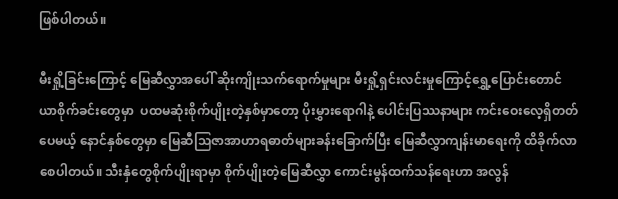ဖြစ်ပါတယ်။

မီးရှို့ခြင်းကြောင့် မြေဆီလွှာအပေါ် ဆိုးကျိုးသက်ရောက်မှုများ မီးရှို့ရှင်းလင်းမှုကြောင့်ရွှေ့ပြောင်းတောင်ယာစိုက်ခင်းတွေမှာ  ပထမဆုံးစိုက်ပျိုးတဲ့နှစ်မှာတော့ ပိုးမွှားရောဂါနဲ့ ပေါင်းပြဿနာများ ကင်းဝေးလေ့ရှိတတ်ပေမယ့် နောင်နှစ်တွေမှာ မြေဆီသြဇာအာဟာရဓာတ်များခန်းခြောက်ပြီး မြေဆီလွှာကျန်းမာရေးကို ထိခိုက်လာစေပါတယ်။ သီးနှံတွေစိုက်ပျိုးရာမှာ စိုက်ပျိုးတဲ့မြေဆီလွှာ ကောင်းမွန်ထက်သန်ရေးဟာ အလွန်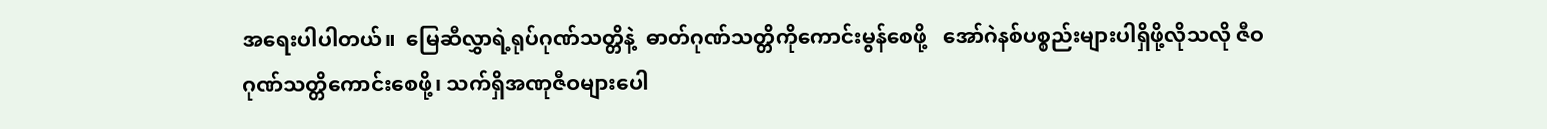အရေးပါပါတယ်။  မြေဆီလွှာရဲ့ရုပ်ဂုဏ်သတ္တိနဲ့  ဓာတ်ဂုဏ်သတ္တိကိုကောင်းမွန်စေဖို့   အော်ဂဲနစ်ပစ္စည်းများပါရှိဖို့လိုသလို ဇီဝဂုဏ်သတ္တိကောင်းစေဖို့၊ သက်ရှိအဏုဇီဝများပေါ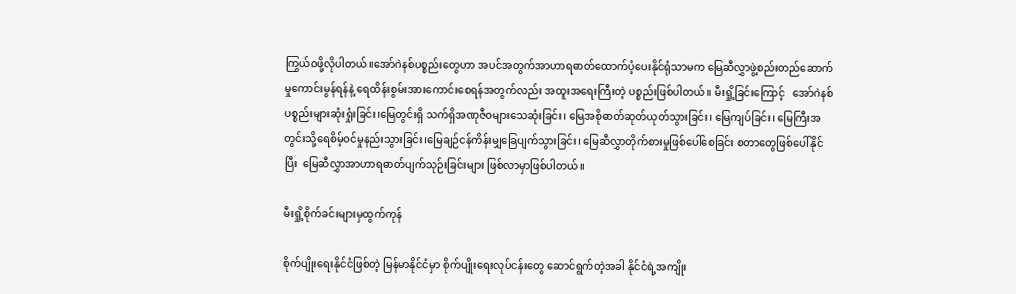ကြွယ်ဝဖို့လိုပါတယ်။အော်ဂဲနစ်ပစ္စည်းတွေဟာ အပင်အတွက်အာဟာရဓာတ်ထောက်ပံ့ပေးနိုင်ရုံသာမက မြေဆီလွှာဖွဲ့စည်းတည်ဆောက်မှုကောင်းမွန်ရန်နဲ့ ရေထိန်းစွမ်းအားကောင်းစေရန်အတွက်လည်း အထူးအရေးကြီးတဲ့ ပစ္စည်းဖြစ်ပါတယ်။ မီးရှို့ခြင်းကြောင့်   အော်ဂဲနစ်ပစ္စည်းများဆုံးရှုံးခြင်း၊မြေတွင်းရှိ သက်ရှိအဏုဇီဝများသေဆုံးခြင်း၊ မြေအစိုဓာတ်ဆုတ်ယုတ်သွားခြင်း၊ မြေကျပ်ခြင်း၊ မြေကြီးအတွင်းသို့ရေစိမ့်ဝင်မှုနည်းသွားခြင်း၊မြေချဉ်ငန်ကိန်းမျှခြေပျက်သွားခြင်း၊ မြေဆီလွှာတိုက်စားမှုဖြစ်ပေါ်စေခြင်း စတာတွေဖြစ်ပေါ်နိုင်ပြီး  မြေဆီလွှာအာဟာရဓာတ်ပျက်သုဉ်းခြင်းများ ဖြစ်လာမှာဖြစ်ပါတယ်။

မီးရှို့စိုက်ခင်းများမှထွက်ကုန်

စိုက်ပျိုးရေးနိုင်ငံဖြစ်တဲ့ မြန်မာနိုင်ငံမှာ စိုက်ပျိုးရေးလုပ်ငန်းတွေ ဆောင်ရွက်တဲ့အခါ နိုင်ငံရဲ့အကျိုး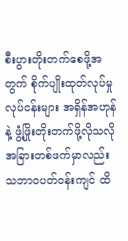စီးပွားတိုးတက်စေဖို့အတွက် စိုက်ပျိုးထုတ်လုပ်မှုလုပ်ငန်းများ အရှိန်အဟုန်နဲ့ ဖွံ့ဖြိုးတိုးတက်ဖို့လိုသလို အခြားတစ်ဖက်မှာလည်း သဘာဝပတ်ဝန်းကျင် ထိ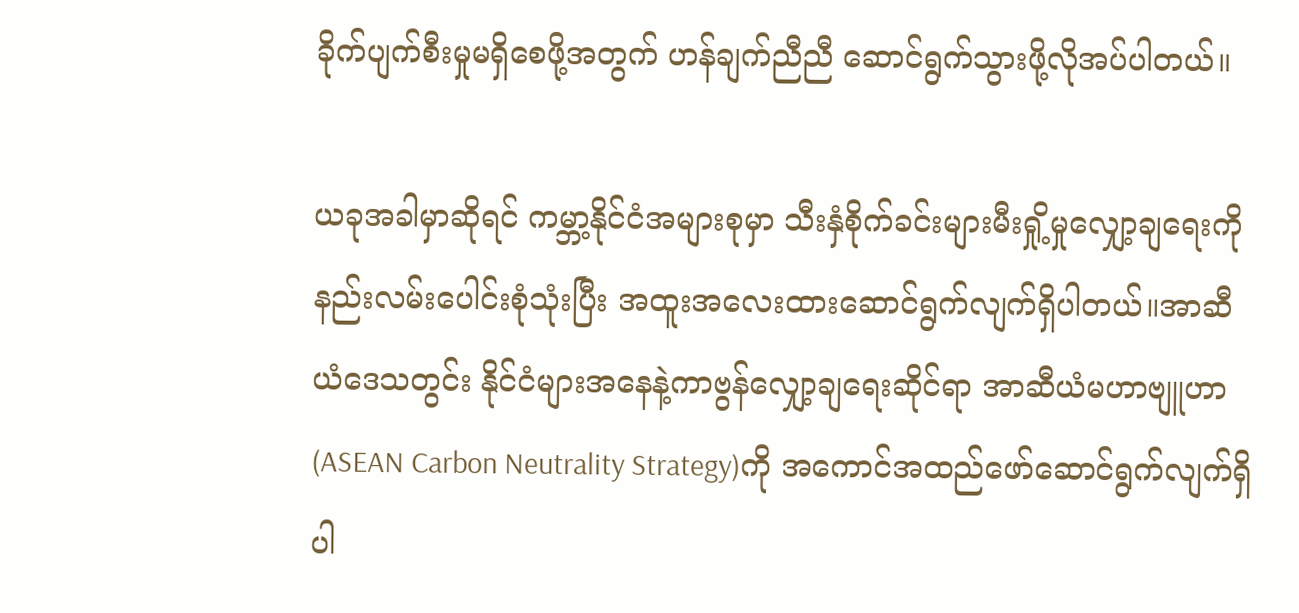ခိုက်ပျက်စီးမှုမရှိစေဖို့အတွက် ဟန်ချက်ညီညီ ဆောင်ရွက်သွားဖို့လိုအပ်ပါတယ်။

ယခုအခါမှာဆိုရင် ကမ္ဘာ့နိုင်ငံအများစုမှာ သီးနှံစိုက်ခင်းများမီးရှို့မှုလျှော့ချရေးကို နည်းလမ်းပေါင်းစုံသုံးပြီး အထူးအလေးထားဆောင်ရွက်လျက်ရှိပါတယ်။အာဆီယံဒေသတွင်း နိုင်ငံများအနေနဲ့ကာဗွန်လျှော့ချရေးဆိုင်ရာ အာဆီယံမဟာဗျူဟာ (ASEAN Carbon Neutrality Strategy)ကို အကောင်အထည်ဖော်ဆောင်ရွက်လျက်ရှိပါ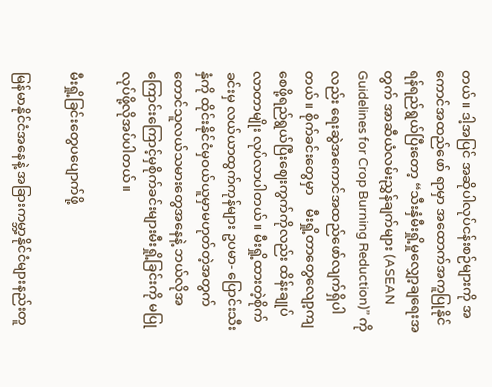တယ်။ ဒါ့အပြင် အဆိုပါလုပ်ငန်းစဉ်များကို အကောင်အထည်ဖော် ရာမှာ အထောက်အကူပြုနိုင်ရန်ရည်ရွယ်ပြီးတော့ “သီးနှံမီးရှို့မှုလျှော့ချရေးအတွက် အာဆီယံလမ်းညွှန်ချက်များ (ASEAN   Guidelines for Crop Burning Reduction)” ကိုလည်း ရေးဆွဲအကောင်အထည်ဖော်လျက်ရှိပါတယ်။ စိုက်ခင်းတွေမှာ    မီးရှို့တာတွေလျော့ကျစေဖို့ရည်ရွယ်ပြီးဈေးကွက်ကိုလည်း ထိန်းချုပ်လာတာမျိုး လုပ်လာပါတယ်။ မီးရှို့ထားတဲ့စိုက်ခင်းမှ လယ်ယာထွက်ကုန်များ ဥပမာ- ပြောင်းသီးနှံကို ထိုင်းနိုင်ငံမှဝယ်ယူမှာမဟုတ်တဲ့အတွက် တောင်သူလယ်သမားတွေအနေနဲ့ ဘယ်လိုအကြောင်းကြောင့်မှစိုက်ခင်းများမီးရှို့ခြင်းကို မပြုလုပ်ဖို့လိုအပ်ပါတယ်။

မီးရှို့ခြင်းတွေပပျောက်ဖို့

မြန်မာနိုင်ငံအနေနဲ့ အခြားကမ္ဘာ့နိုင်ငံများနည်းတူ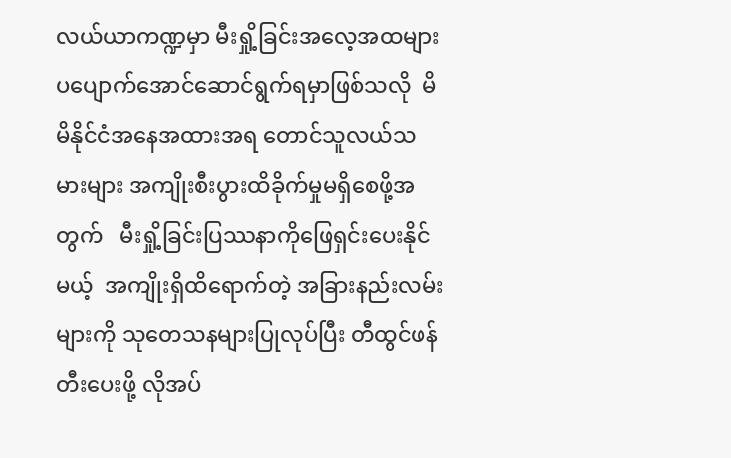လယ်ယာကဏ္ဍမှာ မီးရှို့ခြင်းအလေ့အထများ ပပျောက်အောင်ဆောင်ရွက်ရမှာဖြစ်သလို  မိမိနိုင်ငံအနေအထားအရ တောင်သူလယ်သမားများ အကျိုးစီးပွားထိခိုက်မှုမရှိစေဖို့အတွက်   မီးရှို့ခြင်းပြဿနာကိုဖြေရှင်းပေးနိုင်မယ့်  အကျိုးရှိထိရောက်တဲ့ အခြားနည်းလမ်းများကို သုတေသနများပြုလုပ်ပြီး တီထွင်ဖန်တီးပေးဖို့ လိုအပ်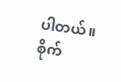ပါတယ်။   စိုက်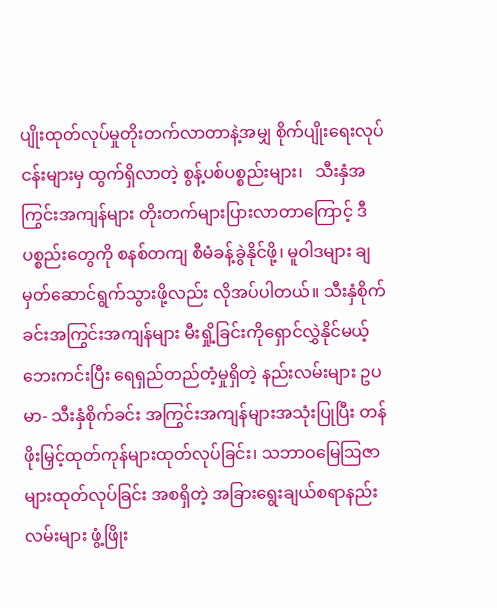ပျိုးထုတ်လုပ်မှုတိုးတက်လာတာနဲ့အမျှ စိုက်ပျိုးရေးလုပ်ငန်းများမှ ထွက်ရှိလာတဲ့ စွန့်ပစ်ပစ္စည်းများ၊   သီးနှံအကြွင်းအကျန်များ တိုးတက်များပြားလာတာကြောင့် ဒီပစ္စည်းတွေကို စနစ်တကျ စီမံခန့်ခွဲနိုင်ဖို့၊ မူဝါဒများ ချမှတ်ဆောင်ရွက်သွားဖို့လည်း လိုအပ်ပါတယ်။ သီးနှံစိုက်ခင်းအကြွင်းအကျန်များ မီးရှို့ခြင်းကိုရှောင်လွှဲနိုင်မယ့် ဘေးကင်းပြီး ရေရှည်တည်တံ့မှုရှိတဲ့ နည်းလမ်းများ ဥပမာ- သီးနှံစိုက်ခင်း အကြွင်းအကျန်များအသုံးပြုပြီး တန်ဖိုးမြှင့်ထုတ်ကုန်များထုတ်လုပ်ခြင်း၊ သဘာဝမြေဩဇာများထုတ်လုပ်ခြင်း အစရှိတဲ့ အခြားရွေးချယ်စရာနည်းလမ်းများ ဖွံ့ဖြိုး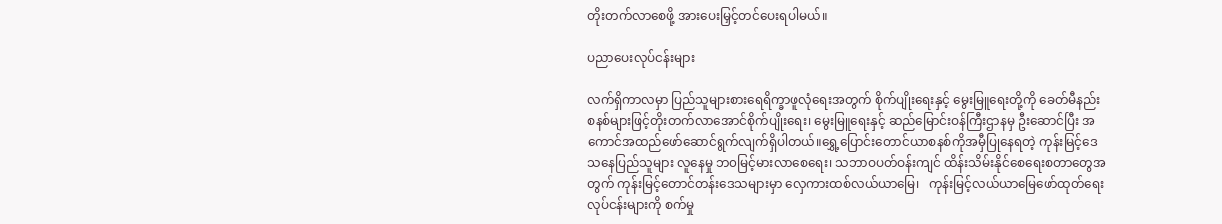တိုးတက်လာစေဖို့ အားပေးမြှင့်တင်ပေးရပါမယ်။

ပညာပေးလုပ်ငန်းများ

လက်ရှိကာလမှာ ပြည်သူများစားရေရိက္ခာဖူလုံရေးအတွက် စိုက်ပျိုးရေးနှင့် မွေးမြူရေးတို့ကို ခေတ်မီနည်းစနစ်များဖြင့်တိုးတက်လာအောင်စိုက်ပျိုးရေး၊ မွေးမြူရေးနှင့် ဆည်မြောင်းဝန်ကြီးဌာနမှ ဦးဆောင်ပြီး အကောင်အထည်ဖော်ဆောင်ရွက်လျက်ရှိပါတယ်။ရွှေ့ပြောင်းတောင်ယာစနစ်ကိုအမှီပြုနေရတဲ့ ကုန်းမြင့်ဒေသနေပြည်သူများ လူနေမှု ဘ၀မြင့်မားလာစေရေး၊ သဘာဝပတ်ဝန်းကျင် ထိန်းသိမ်းနိုင်စေရေးစတာတွေအတွက် ကုန်းမြင့်တောင်တန်းဒေသများမှာ လှေကားထစ်လယ်ယာမြေ၊   ကုန်းမြင့်လယ်ယာမြေဖော်ထုတ်ရေးလုပ်ငန်းများကို စက်မှု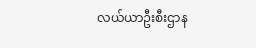လယ်ယာဦးစီးဌာန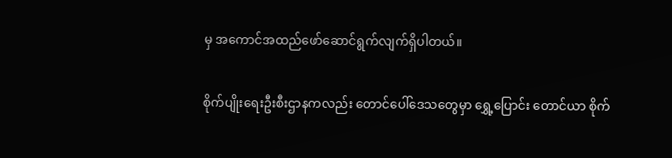မှ အကောင်အထည်ဖော်ဆောင်ရွက်လျက်ရှိပါတယ်။

စိုက်ပျိုးရေးဦးစီးဌာနကလည်း တောင်ပေါ်ဒေသတွေမှာ ရွှေ့ပြောင်း တောင်ယာ စိုက်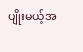ပျိုးမယ့်အ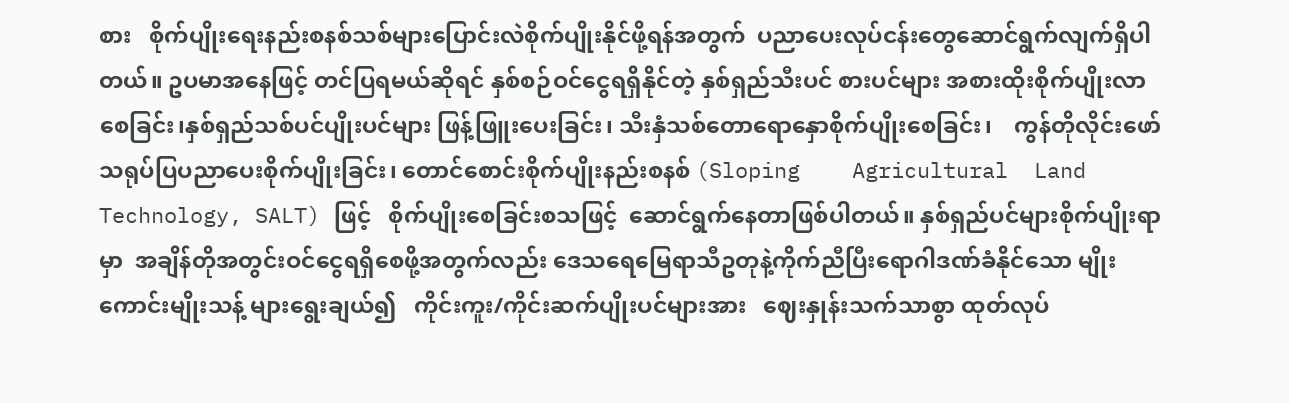စား   စိုက်ပျိုးရေးနည်းစနစ်သစ်များပြောင်းလဲစိုက်ပျိုးနိုင်ဖို့ရန်အတွက်  ပညာပေးလုပ်ငန်းတွေဆောင်ရွက်လျက်ရှိပါတယ်။ ဥပမာအနေဖြင့် တင်ပြရမယ်ဆိုရင် နှစ်စဉ်ဝင်ငွေရရှိနိုင်တဲ့ နှစ်ရှည်သီးပင် စားပင်များ အစားထိုးစိုက်ပျိုးလာစေခြင်း၊နှစ်ရှည်သစ်ပင်ပျိုးပင်များ ဖြန့်ဖြူးပေးခြင်း၊ သီးနှံသစ်တောရောနှောစိုက်ပျိုးစေခြင်း၊    ကွန်တိုလိုင်းဖော်သရုပ်ပြပညာပေးစိုက်ပျိုးခြင်း၊ တောင်စောင်းစိုက်ပျိုးနည်းစနစ် (Sloping    Agricultural  Land Technology, SALT) ဖြင့်   စိုက်ပျိုးစေခြင်းစသဖြင့်  ဆောင်ရွက်နေတာဖြစ်ပါတယ်။ နှစ်ရှည်ပင်များစိုက်ပျိုးရာမှာ  အချိန်တိုအတွင်းဝင်ငွေရရှိစေဖို့အတွက်လည်း ဒေသရေမြေရာသီဥတုနဲ့ကိုက်ညီပြီးရောဂါဒဏ်ခံနိုင်သော မျိုးကောင်းမျိုးသန့် များရွေးချယ်၍   ကိုင်းကူး/ကိုင်းဆက်ပျိုးပင်များအား   ဈေးနှုန်းသက်သာစွာ ထုတ်လုပ်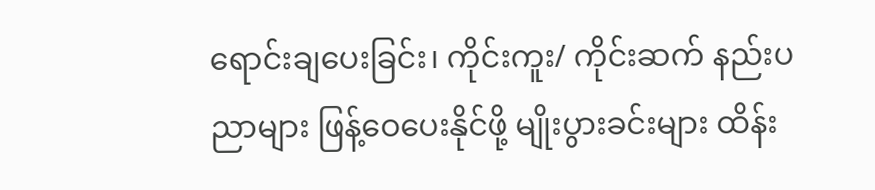ရောင်းချပေးခြင်း၊ ကိုင်းကူး/ ကိုင်းဆက် နည်းပညာများ ဖြန့်ဝေပေးနိုင်ဖို့ မျိုးပွားခင်းများ ထိန်း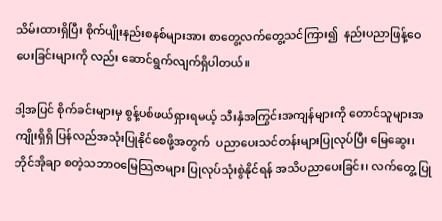သိမ်းထားရှိပြီး စိုက်ပျိုးနည်းစနစ်များအား စာတွေ့လက်တွေ့သင်ကြား၍  နည်းပညာဖြန့်ဝေပေးခြင်းများကို လည်း ဆောင်ရွက်လျက်ရှိပါတယ်။

ဒါ့အပြင် စိုက်ခင်းများမှ စွန့်ပစ်ဖယ်ရှားရမယ့် သီးနှံအကြွင်းအကျန်များကို တောင်သူများအကျိုးရှိရှိ ပြန်လည်အသုံးပြုနိုင်စေဖို့အတွက်  ပညာပေးသင်တန်းများပြုလုပ်ပြီး မြေဆွေး၊ ဘိုင်အိုချာ စတဲ့သဘာဝမြေသြဇာများ ပြုလုပ်သုံးစွဲနိုင်ရန် အသိပညာပေးခြင်း၊ လက်တွေ့ ပြု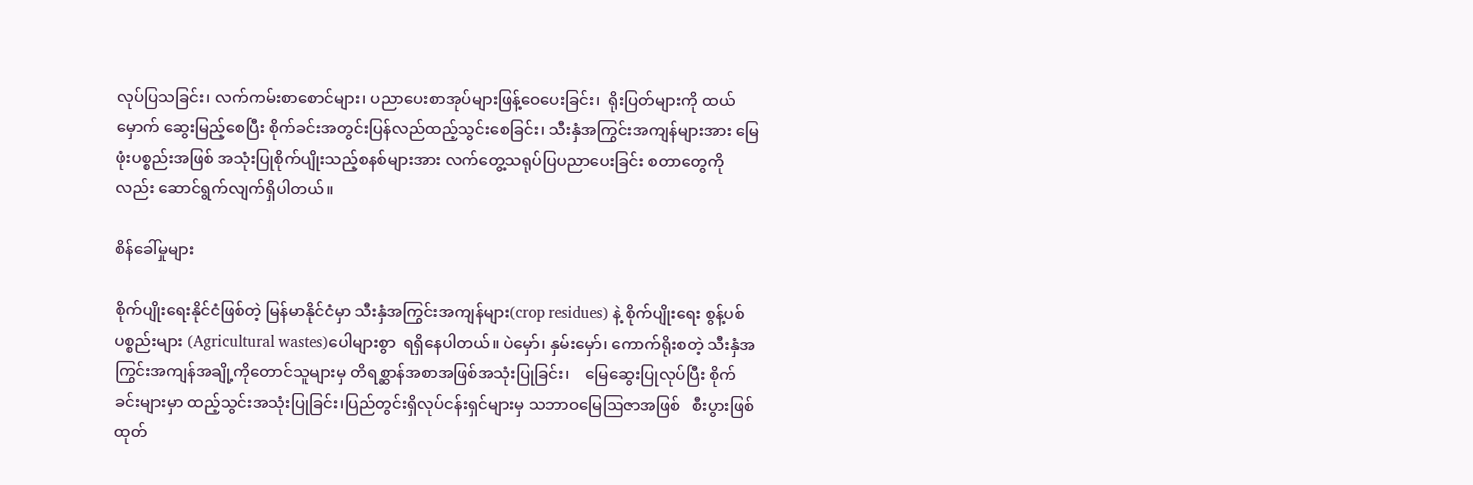လုပ်ပြသခြင်း၊ လက်ကမ်းစာစောင်များ၊ ပညာပေးစာအုပ်များဖြန့်ဝေပေးခြင်း၊  ရိုးပြတ်များကို ထယ်မှောက် ဆွေးမြည့်စေပြီး စိုက်ခင်းအတွင်းပြန်လည်ထည့်သွင်းစေခြင်း၊ သီးနှံအကြွင်းအကျန်များအား မြေဖုံးပစ္စည်းအဖြစ် အသုံးပြုစိုက်ပျိုးသည့်စနစ်များအား လက်တွေ့သရုပ်ပြပညာပေးခြင်း စတာတွေကိုလည်း ဆောင်ရွက်လျက်ရှိပါတယ်။

စိန်ခေါ်မှုများ

စိုက်ပျိုးရေးနိုင်ငံဖြစ်တဲ့ မြန်မာနိုင်ငံမှာ သီးနှံအကြွင်းအကျန်များ(crop residues) နဲ့ စိုက်ပျိုးရေး စွန့်ပစ်ပစ္စည်းများ (Agricultural wastes)ပေါများစွာ  ရရှိနေပါတယ်။ ပဲမှော်၊ နှမ်းမှော်၊ ကောက်ရိုးစတဲ့ သီးနှံအကြွင်းအကျန်အချို့ကိုတောင်သူများမှ တိရစ္ဆာန်အစာအဖြစ်အသုံးပြုခြင်း၊    မြေဆွေးပြုလုပ်ပြီး စိုက်ခင်းများမှာ ထည့်သွင်းအသုံးပြုခြင်း၊ပြည်တွင်းရှိလုပ်ငန်းရှင်များမှ သဘာဝမြေဩဇာအဖြစ်   စီးပွားဖြစ်ထုတ်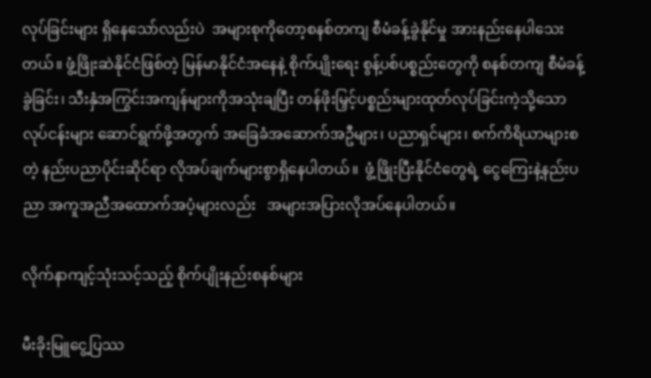လုပ်ခြင်းများ ရှိနေသော်လည်းပဲ  အများစုကိုတော့စနစ်တကျ စီမံခန့်ခွဲနိုင်မှု အားနည်းနေပါသေးတယ်။ ဖွံ့ဖြိုးဆဲနိုင်ငံဖြစ်တဲ့ မြန်မာနိုင်ငံအနေနဲ့ စိုက်ပျိုးရေး စွန့်ပစ်ပစ္စည်းတွေကို စနစ်တကျ စီမံခန့်ခွဲခြင်း၊ သီးနှံအကြွင်းအကျန်များကိုအသုံးချပြီး တန်ဖိုးမြှင့်ပစ္စည်းများထုတ်လုပ်ခြင်းကဲ့သို့သောလုပ်ငန်းများ ဆောင်ရွက်ဖို့အတွက် အခြေခံအဆောက်အဦများ၊ ပညာရှင်များ၊ စက်ကိရိယာများစတဲ့ နည်းပညာပိုင်းဆိုင်ရာ လိုအပ်ချက်များစွာရှိနေပါတယ်။  ဖွံ့ဖြိုးပြီးနိုင်ငံတွေရဲ့ ငွေကြေးနဲ့နည်းပညာ အကူအညီအထောက်အပံ့များလည်း   အများအပြားလိုအပ်နေပါတယ်။

လိုက်နာကျင့်သုံးသင့်သည့် စိုက်ပျိုးနည်းစနစ်များ

မီးခိုးမြူငွေ့ပြဿ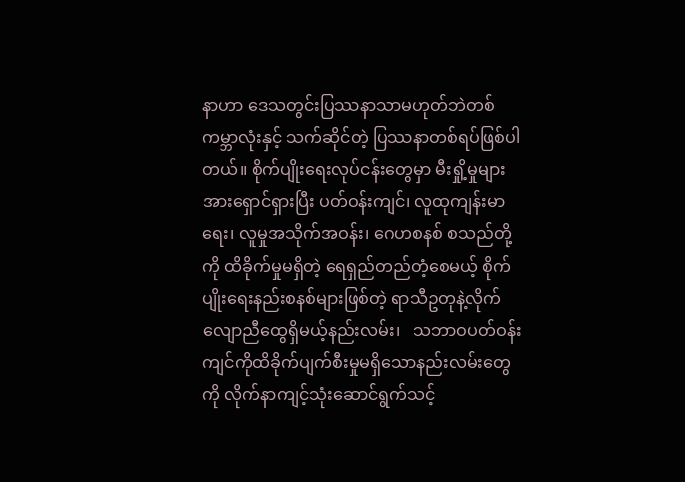နာဟာ ဒေသတွင်းပြဿနာသာမဟုတ်ဘဲတစ်ကမ္ဘာလုံးနှင့် သက်ဆိုင်တဲ့ ပြဿနာတစ်ရပ်ဖြစ်ပါတယ်။ စိုက်ပျိုးရေးလုပ်ငန်းတွေမှာ မီးရှို့မှုများအားရှောင်ရှားပြီး ပတ်ဝန်းကျင်၊ လူထုကျန်းမာရေး၊ လူမှုအသိုက်အဝန်း၊ ဂေဟစနစ် စသည်တို့ကို ထိခိုက်မှုမရှိတဲ့ ရေရှည်တည်တံ့စေမယ့် စိုက်ပျိုးရေးနည်းစနစ်များဖြစ်တဲ့ ရာသီဥတုနဲ့လိုက်လျောညီထွေရှိမယ့်နည်းလမ်း၊   သဘာဝပတ်ဝန်းကျင်ကိုထိခိုက်ပျက်စီးမှုမရှိသောနည်းလမ်းတွေကို လိုက်နာကျင့်သုံးဆောင်ရွက်သင့်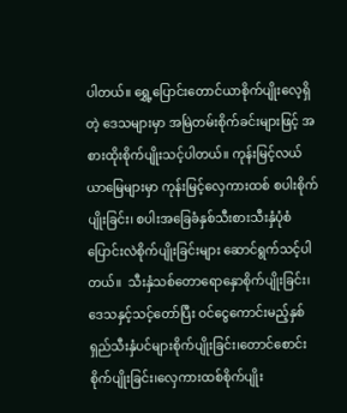ပါတယ်။ ရွှေ့ပြောင်းတောင်ယာစိုက်ပျိုးလေ့ရှိတဲ့ ဒေသများမှာ အမြဲတမ်းစိုက်ခင်းများဖြင့် အစားထိုးစိုက်ပျိုးသင့်ပါတယ်။ ကုန်းမြင့်လယ်ယာမြေများမှာ ကုန်းမြင့်လှေကားထစ် စပါးစိုက်ပျိုးခြင်း၊ စပါးအခြေခံနှစ်သီးစားသီးနှံပုံစံ ပြောင်းလဲစိုက်ပျိုးခြင်းများ ဆောင်ရွက်သင့်ပါတယ်။  သီးနှံသစ်တောရောနှောစိုက်ပျိုးခြင်း၊ ဒေသနှင့်သင့်တော်ပြီး ဝင်ငွေကောင်းမည့်နှစ်ရှည်သီးနှံပင်များစိုက်ပျိုးခြင်း၊တောင်စောင်းစိုက်ပျိုးခြင်း၊လှေကားထစ်စိုက်ပျိုး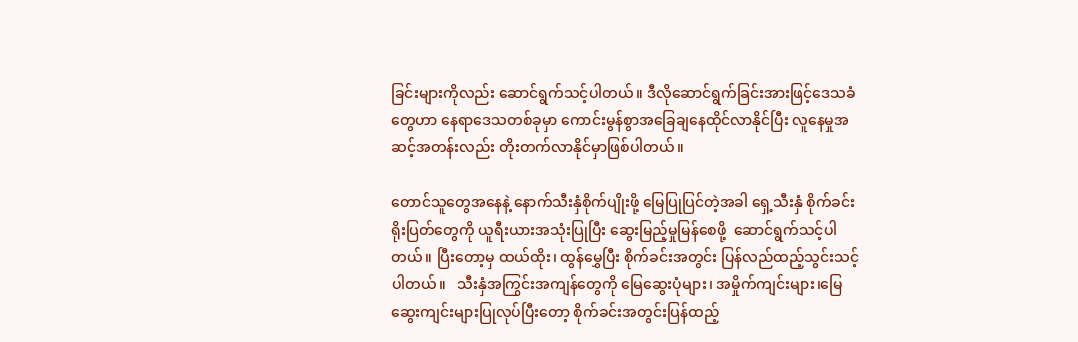ခြင်းများကိုလည်း ဆောင်ရွက်သင့်ပါတယ်။ ဒီလိုဆောင်ရွက်ခြင်းအားဖြင့်ဒေသခံတွေဟာ နေရာဒေသတစ်ခုမှာ ကောင်းမွန်စွာအခြေချနေထိုင်လာနိုင်ပြီး လူနေမှုအဆင့်အတန်းလည်း တိုးတက်လာနိုင်မှာဖြစ်ပါတယ်။

တောင်သူတွေအနေနဲ့ နောက်သီးနှံစိုက်ပျိုးဖို့ မြေပြုပြင်တဲ့အခါ ရှေ့သီးနှံ စိုက်ခင်းရိုးပြတ်တွေကို ယူရီးယားအသုံးပြုပြီး ဆွေးမြည့်မှုမြန်စေဖို့  ဆောင်ရွက်သင့်ပါတယ်။ ပြီးတော့မှ ထယ်ထိုး၊ ထွန်မွှေပြီး စိုက်ခင်းအတွင်း ပြန်လည်ထည့်သွင်းသင့်ပါတယ်။   သီးနှံအကြွင်းအကျန်တွေကို မြေဆွေးပုံများ၊ အမှိုက်ကျင်းများ၊မြေဆွေးကျင်းများပြုလုပ်ပြီးတော့ စိုက်ခင်းအတွင်းပြန်ထည့်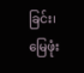ခြင်း၊  မြေဖုံး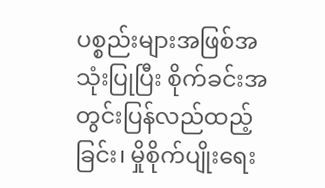ပစ္စည်းများအဖြစ်အသုံးပြုပြီး စိုက်ခင်းအတွင်းပြန်လည်ထည့်ခြင်း၊ မှိုစိုက်ပျိုးရေး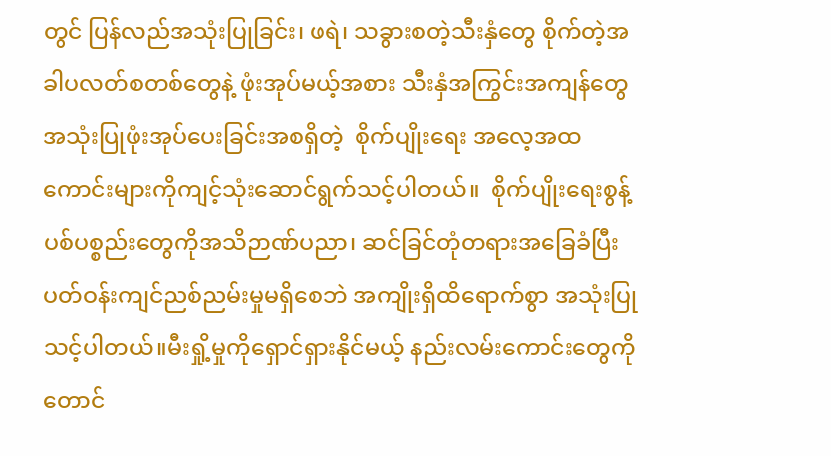တွင် ပြန်လည်အသုံးပြုခြင်း၊ ဖရဲ၊ သခွားစတဲ့သီးနှံတွေ စိုက်တဲ့အခါပလတ်စတစ်တွေနဲ့ ဖုံးအုပ်မယ့်အစား သီးနှံအကြွင်းအကျန်တွေ အသုံးပြုဖုံးအုပ်ပေးခြင်းအစရှိတဲ့  စိုက်ပျိုးရေး အလေ့အထကောင်းများကိုကျင့်သုံးဆောင်ရွက်သင့်ပါတယ်။  စိုက်ပျိုးရေးစွန့်ပစ်ပစ္စည်းတွေကိုအသိဉာဏ်ပညာ၊ ဆင်ခြင်တုံတရားအခြေခံပြီး ပတ်ဝန်းကျင်ညစ်ညမ်းမှုမရှိစေဘဲ အကျိုးရှိထိရောက်စွာ အသုံးပြုသင့်ပါတယ်။မီးရှို့မှုကိုရှောင်ရှားနိုင်မယ့် နည်းလမ်းကောင်းတွေကိုတောင်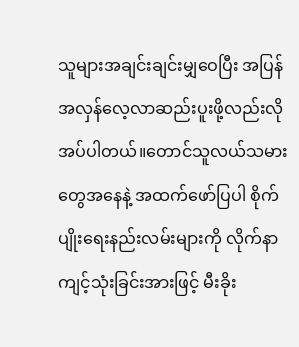သူများအချင်းချင်းမျှဝေပြီး အပြန်အလှန်လေ့လာဆည်းပူးဖို့လည်းလိုအပ်ပါတယ်။တောင်သူလယ်သမားတွေအနေနဲ့ အထက်ဖော်ပြပါ စိုက်ပျိုးရေးနည်းလမ်းများကို လိုက်နာကျင့်သုံးခြင်းအားဖြင့် မီးခိုး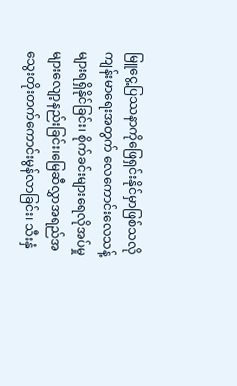မြူငွေ့ပြဿနာကိုဖြေရှင်းနိုင်မှာဖြစ်သလိုကျန်းမာရေးအတွက် လေကောင်းလေသန့်များရရှိနိုင်ခြင်း၊ စိုက်ခင်းများရေလိုအပ်မှုများလျော့နည်းခြင်း၊မြေဆီလွှာအရည်အသွေးတိုးတက်ကောင်းမွန်လာခြင်း၊ သီးနှံ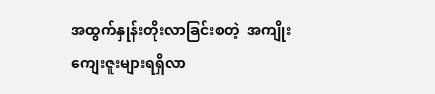အထွက်နှုန်းတိုးလာခြင်းစတဲ့  အကျိုးကျေးဇူးများရရှိလာ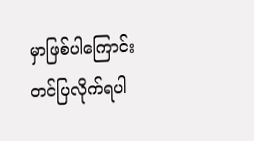မှာဖြစ်ပါကြောင်း  တင်ပြလိုက်ရပါ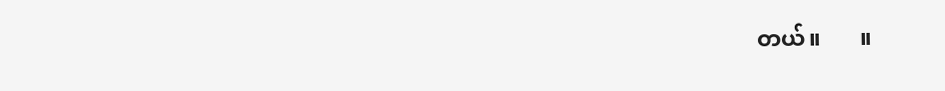တယ်။       ။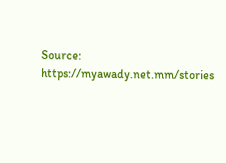Source: https://myawady.net.mm/stories